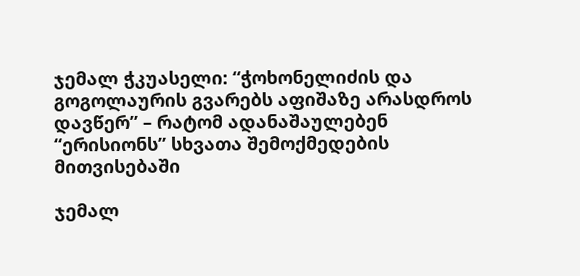ჯემალ ჭკუასელი: “ჭოხონელიძის და გოგოლაურის გვარებს აფიშაზე არასდროს დავწერ” – რატომ ადანაშაულებენ “ერისიონს” სხვათა შემოქმედების მითვისებაში

ჯემალ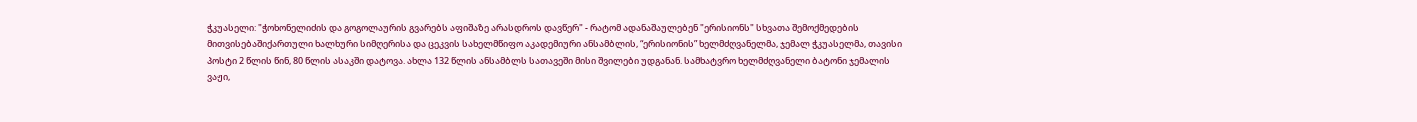ჭკუასელი: "ჭოხონელიძის და გოგოლაურის გვარებს აფიშაზე არასდროს დავწერ" - რატომ ადანაშაულებენ "ერისიონს" სხვათა შემოქმედების მითვისებაშიქართული ხალხური სიმღერისა და ცეკვის სახელმწიფო აკადემიური ანსამბლის, “ერისიონის” ხელმძღვანელმა, ჯემალ ჭკუასელმა, თავისი პოსტი 2 წლის წინ, 80 წლის ასაკში დატოვა. ახლა 132 წლის ანსამბლს სათავეში მისი შვილები უდგანან. სამხატვრო ხელმძღვანელი ბატონი ჯემალის ვაჟი,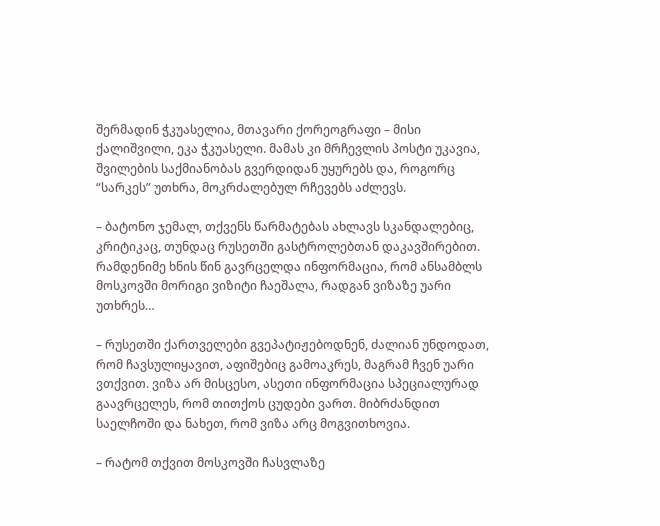შერმადინ ჭკუასელია, მთავარი ქორეოგრაფი – მისი ქალიშვილი, ეკა ჭკუასელი. მამას კი მრჩევლის პოსტი უკავია, შვილების საქმიანობას გვერდიდან უყურებს და, როგორც “სარკეს” უთხრა, მოკრძალებულ რჩევებს აძლევს.

– ბატონო ჯემალ, თქვენს წარმატებას ახლავს სკანდალებიც, კრიტიკაც, თუნდაც რუსეთში გასტროლებთან დაკავშირებით. რამდენიმე ხნის წინ გავრცელდა ინფორმაცია, რომ ანსამბლს მოსკოვში მორიგი ვიზიტი ჩაეშალა, რადგან ვიზაზე უარი უთხრეს…

– რუსეთში ქართველები გვეპატიჟებოდნენ, ძალიან უნდოდათ, რომ ჩავსულიყავით, აფიშებიც გამოაკრეს, მაგრამ ჩვენ უარი ვთქვით. ვიზა არ მისცესო, ასეთი ინფორმაცია სპეციალურად გაავრცელეს, რომ თითქოს ცუდები ვართ. მიბრძანდით საელჩოში და ნახეთ, რომ ვიზა არც მოგვითხოვია.

– რატომ თქვით მოსკოვში ჩასვლაზე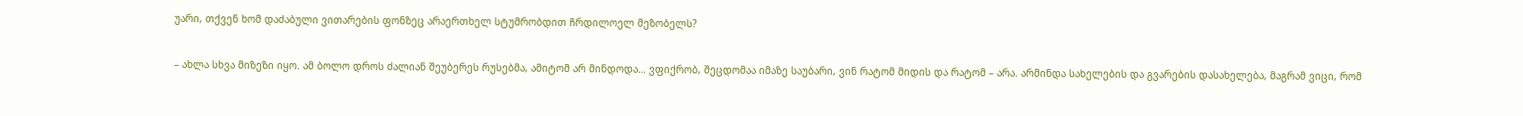უარი, თქვენ ხომ დაძაბული ვითარების ფონზეც არაერთხელ სტუმრობდით ჩრდილოელ მეზობელს?

– ახლა სხვა მიზეზი იყო. ამ ბოლო დროს ძალიან შეუბერეს რუსებმა, ამიტომ არ მინდოდა… ვფიქრობ, შეცდომაა იმაზე საუბარი, ვინ რატომ მიდის და რატომ – არა. არმინდა სახელების და გვარების დასახელება, მაგრამ ვიცი, რომ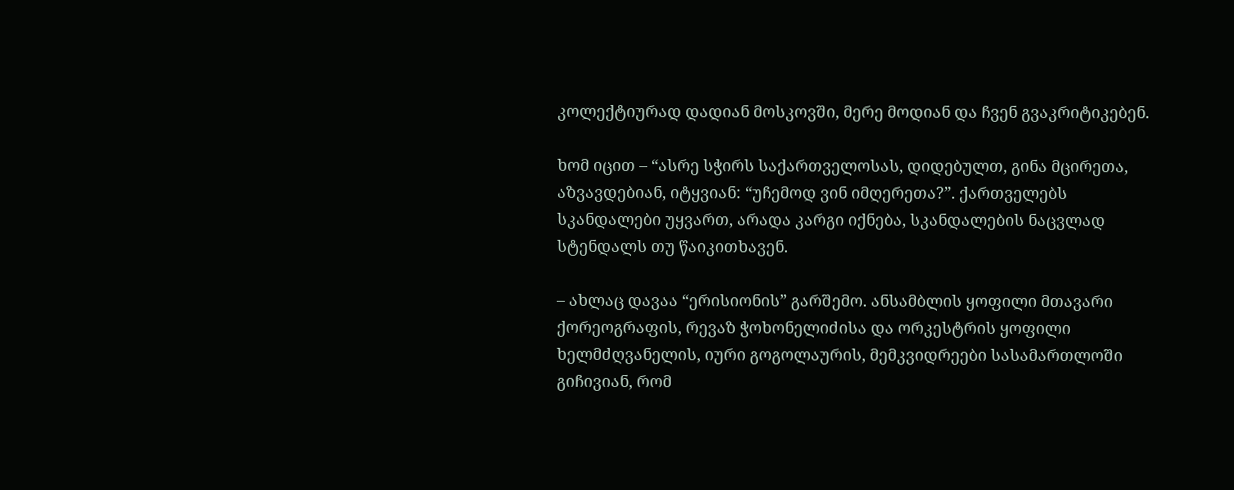კოლექტიურად დადიან მოსკოვში, მერე მოდიან და ჩვენ გვაკრიტიკებენ.

ხომ იცით – “ასრე სჭირს საქართველოსას, დიდებულთ, გინა მცირეთა, აზვავდებიან, იტყვიან: “უჩემოდ ვინ იმღერეთა?”. ქართველებს სკანდალები უყვართ, არადა კარგი იქნება, სკანდალების ნაცვლად სტენდალს თუ წაიკითხავენ.

– ახლაც დავაა “ერისიონის” გარშემო. ანსამბლის ყოფილი მთავარი ქორეოგრაფის, რევაზ ჭოხონელიძისა და ორკესტრის ყოფილი ხელმძღვანელის, იური გოგოლაურის, მემკვიდრეები სასამართლოში გიჩივიან, რომ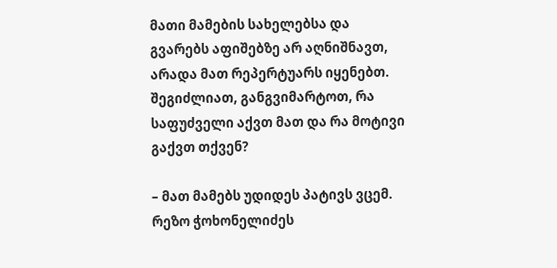მათი მამების სახელებსა და გვარებს აფიშებზე არ აღნიშნავთ, არადა მათ რეპერტუარს იყენებთ. შეგიძლიათ, განგვიმარტოთ, რა საფუძველი აქვთ მათ და რა მოტივი გაქვთ თქვენ?

– მათ მამებს უდიდეს პატივს ვცემ. რეზო ჭოხონელიძეს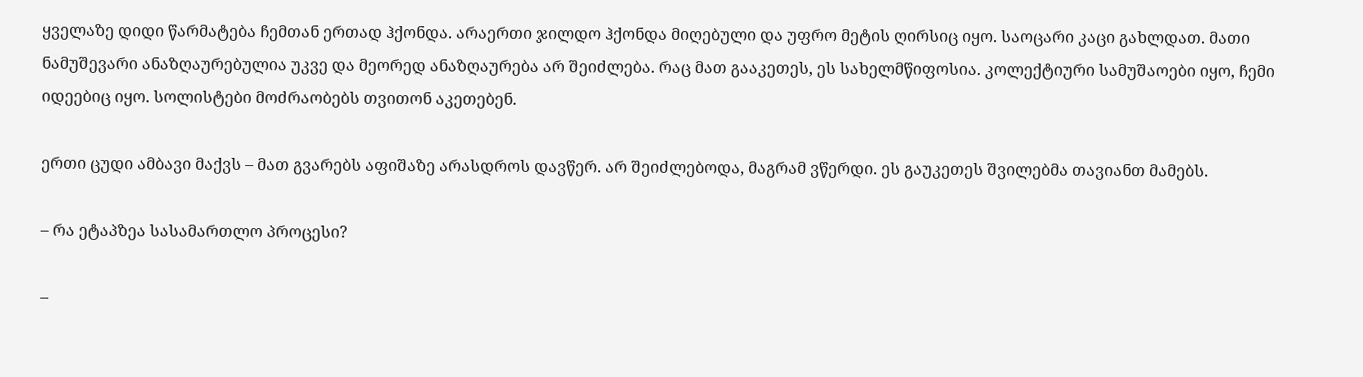ყველაზე დიდი წარმატება ჩემთან ერთად ჰქონდა. არაერთი ჯილდო ჰქონდა მიღებული და უფრო მეტის ღირსიც იყო. საოცარი კაცი გახლდათ. მათი ნამუშევარი ანაზღაურებულია უკვე და მეორედ ანაზღაურება არ შეიძლება. რაც მათ გააკეთეს, ეს სახელმწიფოსია. კოლექტიური სამუშაოები იყო, ჩემი იდეებიც იყო. სოლისტები მოძრაობებს თვითონ აკეთებენ.

ერთი ცუდი ამბავი მაქვს – მათ გვარებს აფიშაზე არასდროს დავწერ. არ შეიძლებოდა, მაგრამ ვწერდი. ეს გაუკეთეს შვილებმა თავიანთ მამებს.

– რა ეტაპზეა სასამართლო პროცესი?

–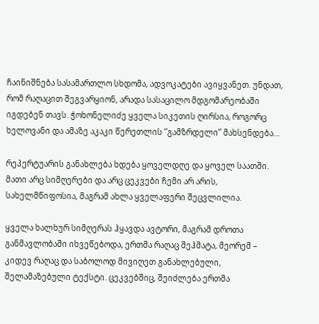ჩაინიშნება სასამართლო სხდომა, ადვოკატები ავიყვანეთ. უნდათ, რომ რაღაცით შეგვარყიონ, არადა სასაცილო მდგომარეობაში იგდებენ თავს. ჭოხონელიძე ყველა სიკეთის ღირსია, როგორც ხელოვანი და ამაზე აკაკი წერეთლის “გამზრდელი” მახსენდება…

რეპერტუარის განახლება ხდება ყოველდღე და ყოველ საათში. მათი არც სიმღერები და არც ცეკვები ჩემი არ არის, სახელმწიფოსია, მაგრამ ახლა ყველაფერი შეცვლილია.

ყველა ხალხურ სიმღერას ჰყავდა ავტორი, მაგრამ დროთა განმავლობაში იხვეწებოდა, ერთმა რაღაც შეჰმატა, მეორემ – კიდევ რაღაც და საბოლოდ მივიღეთ განახლებული, შელამაზებული ტექსტი. ცეკვებშიც, შეიძლება ერთმა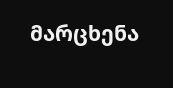მარცხენა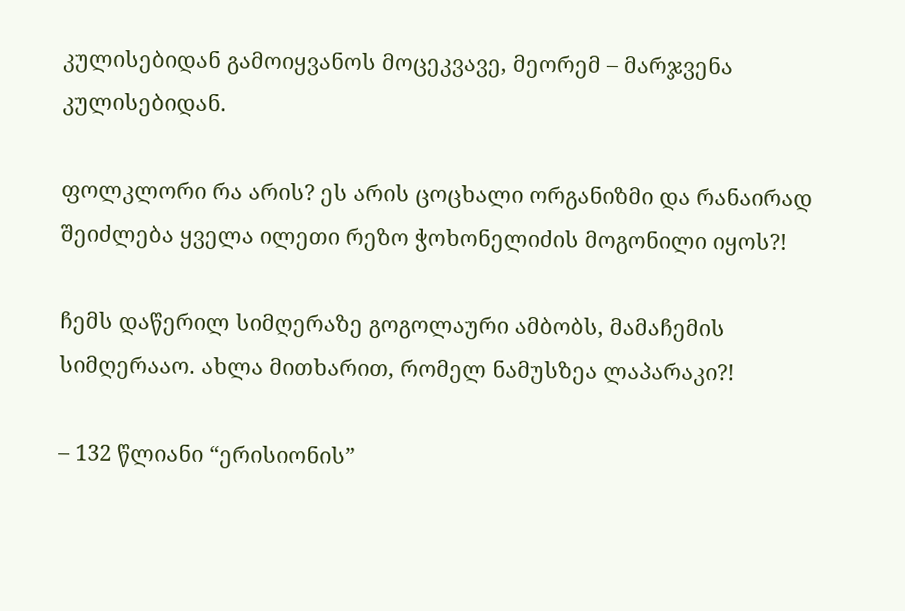კულისებიდან გამოიყვანოს მოცეკვავე, მეორემ – მარჯვენა კულისებიდან.

ფოლკლორი რა არის? ეს არის ცოცხალი ორგანიზმი და რანაირად შეიძლება ყველა ილეთი რეზო ჭოხონელიძის მოგონილი იყოს?!

ჩემს დაწერილ სიმღერაზე გოგოლაური ამბობს, მამაჩემის სიმღერააო. ახლა მითხარით, რომელ ნამუსზეა ლაპარაკი?!

– 132 წლიანი “ერისიონის”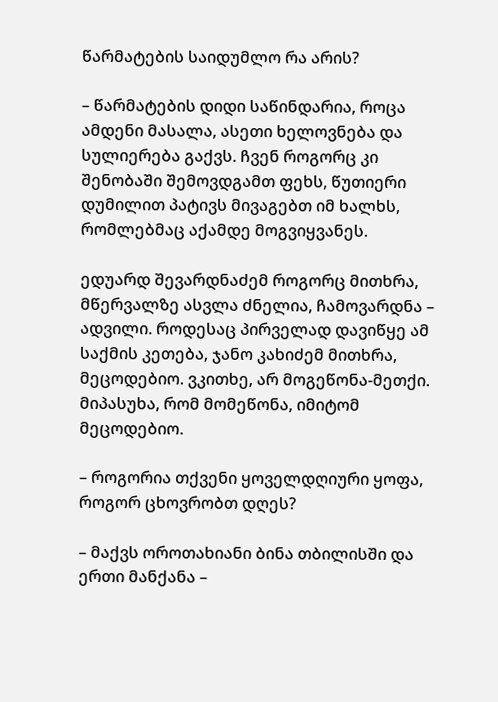წარმატების საიდუმლო რა არის?

– წარმატების დიდი საწინდარია, როცა ამდენი მასალა, ასეთი ხელოვნება და სულიერება გაქვს. ჩვენ როგორც კი შენობაში შემოვდგამთ ფეხს, წუთიერი დუმილით პატივს მივაგებთ იმ ხალხს, რომლებმაც აქამდე მოგვიყვანეს.

ედუარდ შევარდნაძემ როგორც მითხრა, მწერვალზე ასვლა ძნელია, ჩამოვარდნა – ადვილი. როდესაც პირველად დავიწყე ამ საქმის კეთება, ჯანო კახიძემ მითხრა, მეცოდებიო. ვკითხე, არ მოგეწონა-მეთქი. მიპასუხა, რომ მომეწონა, იმიტომ მეცოდებიო.

– როგორია თქვენი ყოველდღიური ყოფა, როგორ ცხოვრობთ დღეს?

– მაქვს ოროთახიანი ბინა თბილისში და ერთი მანქანა –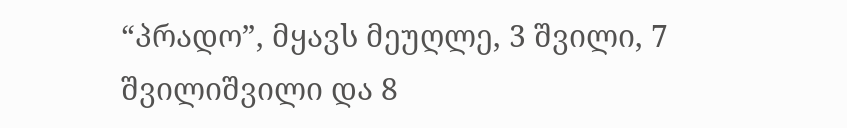“პრადო”, მყავს მეუღლე, 3 შვილი, 7 შვილიშვილი და 8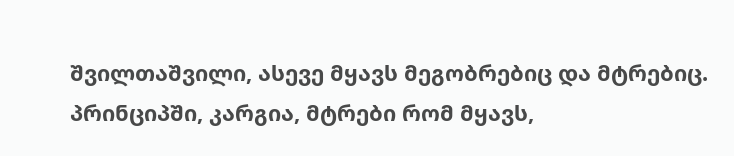შვილთაშვილი, ასევე მყავს მეგობრებიც და მტრებიც. პრინციპში, კარგია, მტრები რომ მყავს,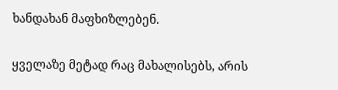ხანდახან მაფხიზლებენ.

ყველაზე მეტად რაც მახალისებს, არის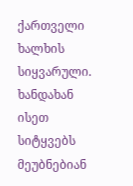ქართველი ხალხის სიყვარული. ხანდახან ისეთ სიტყვებს მეუბნებიან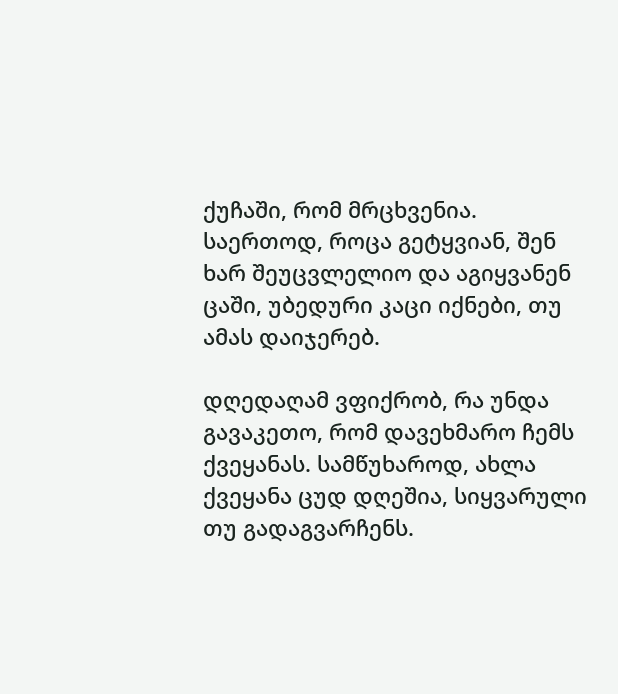ქუჩაში, რომ მრცხვენია. საერთოდ, როცა გეტყვიან, შენ ხარ შეუცვლელიო და აგიყვანენ ცაში, უბედური კაცი იქნები, თუ ამას დაიჯერებ.

დღედაღამ ვფიქრობ, რა უნდა გავაკეთო, რომ დავეხმარო ჩემს ქვეყანას. სამწუხაროდ, ახლა ქვეყანა ცუდ დღეშია, სიყვარული თუ გადაგვარჩენს.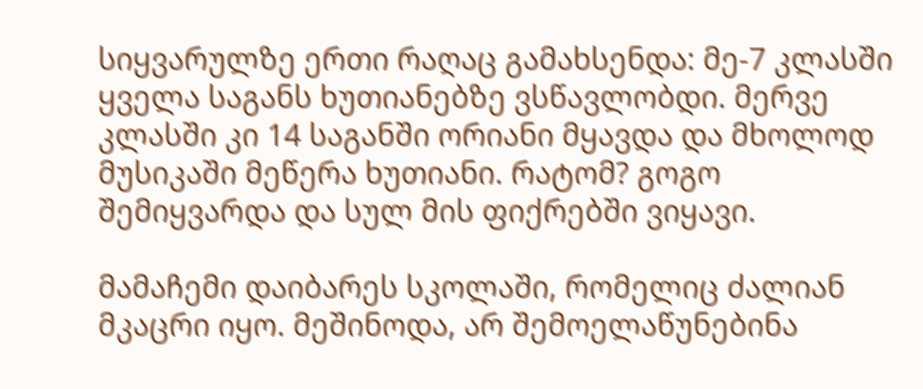სიყვარულზე ერთი რაღაც გამახსენდა: მე-7 კლასში ყველა საგანს ხუთიანებზე ვსწავლობდი. მერვე კლასში კი 14 საგანში ორიანი მყავდა და მხოლოდ მუსიკაში მეწერა ხუთიანი. რატომ? გოგო შემიყვარდა და სულ მის ფიქრებში ვიყავი.

მამაჩემი დაიბარეს სკოლაში, რომელიც ძალიან მკაცრი იყო. მეშინოდა, არ შემოელაწუნებინა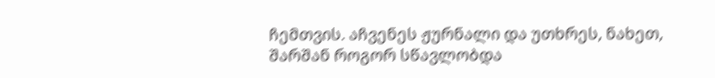ჩემთვის. აჩვენეს ჟურნალი და უთხრეს, ნახეთ, შარშან როგორ სწავლობდა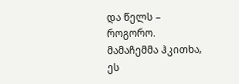და წელს – როგორო. მამაჩემმა ჰკითხა, ეს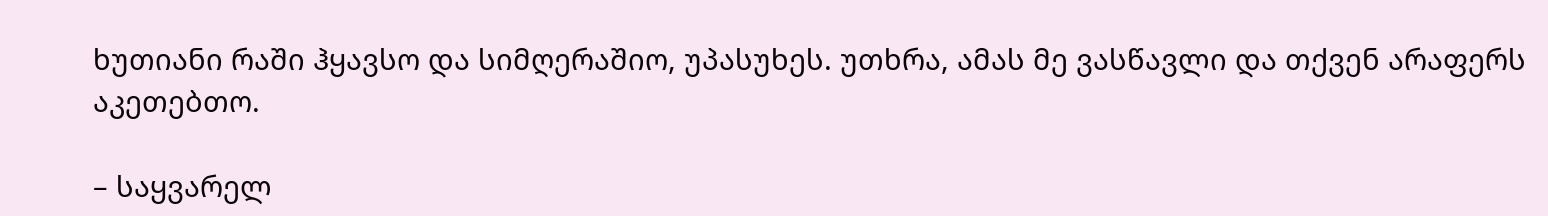ხუთიანი რაში ჰყავსო და სიმღერაშიო, უპასუხეს. უთხრა, ამას მე ვასწავლი და თქვენ არაფერს აკეთებთო.

– საყვარელ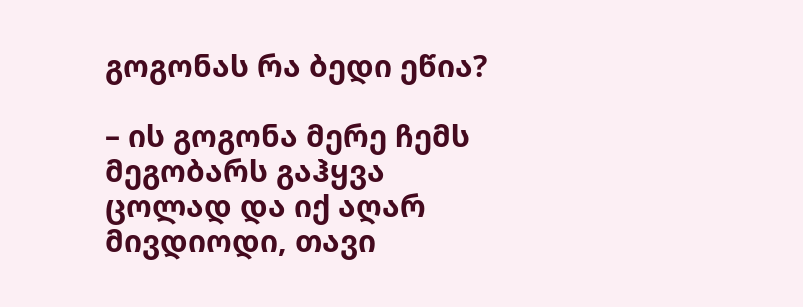გოგონას რა ბედი ეწია?

– ის გოგონა მერე ჩემს მეგობარს გაჰყვა ცოლად და იქ აღარ მივდიოდი, თავი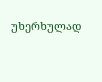უხერხულად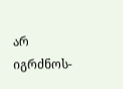არ იგრძნოს-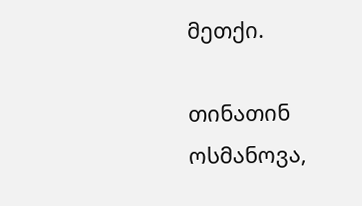მეთქი.

თინათინ ოსმანოვა,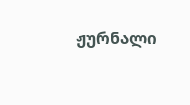ჟურნალი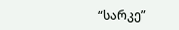“სარკე”